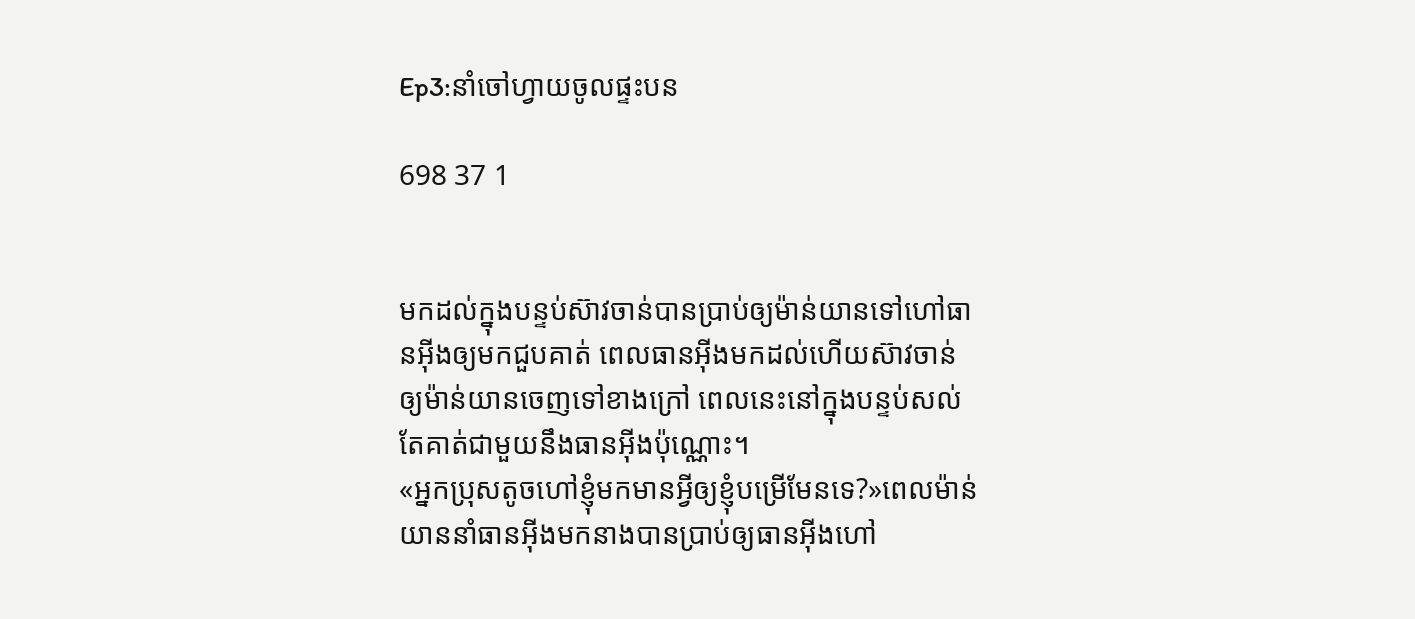Ep3:នាំចៅហ្វាយចូលផ្ទះបន

698 37 1


មកដល់ក្នុងបន្ទប់ស៊ាវចាន់បានប្រាប់ឲ្យម៉ាន់យានទៅហៅធានអុីងឲ្យមកជួបគាត់ ពេលធានអុីងមកដល់ហើយស៊ាវចាន់ឲ្យម៉ាន់យានចេញទៅខាងក្រៅ ពេលនេះនៅក្នុងបន្ទប់សល់តែគាត់ជាមួយនឹងធានអុីងប៉ុណ្ណោះ។
«អ្នកប្រុសតូចហៅខ្ញុំមកមានអ្វីឲ្យខ្ញុំបម្រើមែនទេ?»ពេលម៉ាន់យាននាំធានអុីងមកនាងបានប្រាប់ឲ្យធានអុីងហៅ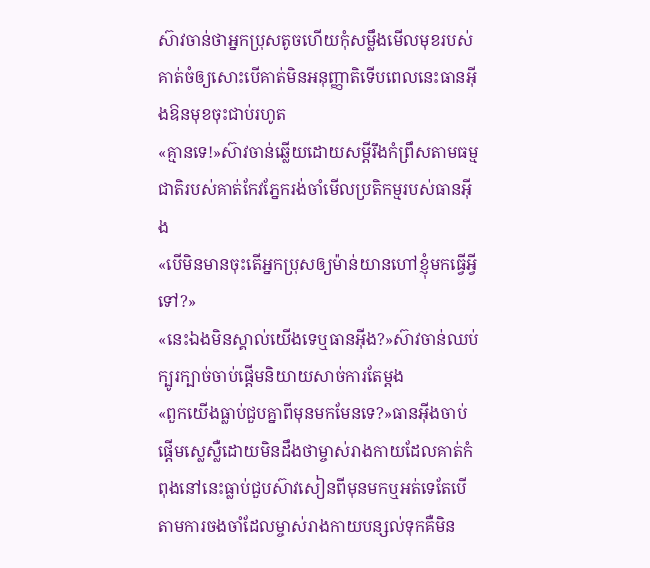ស៊ាវចាន់ថាអ្នកប្រុសតូចហើយកុំសម្លឹងមើលមុខរបស់គាត់ចំឲ្យសោះបើគាត់មិនអនុញ្ញាតិទើបពេលនេះធានអុីងឱនមុខចុះជាប់រហូត
«គ្មានទេ!»ស៊ាវចាន់ឆ្លើយដោយសម្ដីរឹងកំព្រឹសតាមធម្មជាតិរបស់គាត់កែវភ្នែករង់ចាំមើលប្រតិកម្មរបស់ធានអុីង
«បើមិនមានចុះតើអ្នកប្រុសឲ្យម៉ាន់យានហៅខ្ញុំមកធ្វើអ្វីទៅ?»
«នេះឯងមិនស្គាល់យើងទេឬធានអុីង?»ស៊ាវចាន់ឈប់ក្បូរក្បាច់ចាប់ផ្ដើមនិយាយសាច់ការតែម្ដង
«ពួកយើងធ្លាប់ជួបគ្នាពីមុនមកមែនទេ?»ធានអុីងចាប់ផ្ដើមស្លេស្លឺដោយមិនដឹងថាម្ចាស់រាងកាយដែលគាត់កំពុងនៅនេះធ្លាប់ជួបស៊ាវសៀនពីមុនមកឬអត់ទេតែបើតាមការចងចាំដែលម្ចាស់រាងកាយបន្សល់ទុកគឺមិន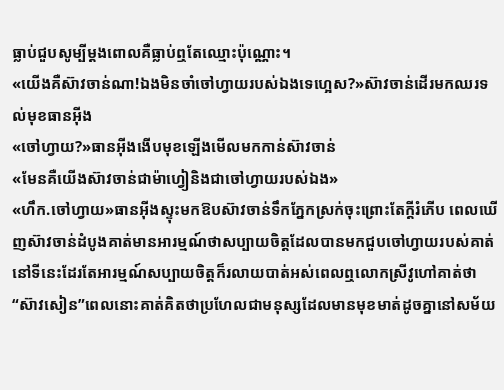ធ្លាប់ជួបសូម្បីម្ដងពោលគឺធ្លាប់ឮតែឈ្មោះប៉ុណ្ណោះ។
«យើងគឺស៊ាវចាន់ណា!ឯងមិនចាំចៅហ្វាយរបស់ឯងទេហ្អេស?»ស៊ាវចាន់ដើរមកឈរទល់មុខធានអុីង
«ចៅហ្វាយ?»ធានអុីងងើបមុខឡើងមើលមកកាន់ស៊ាវចាន់
«មែនគឺយើងស៊ាវចាន់ជាម៉ាហ្វៀនិងជាចៅហ្វាយរបស់ឯង»
«ហឹក.ចៅហ្វាយ»ធានអុីងស្ទុះមកឱបស៊ាវចាន់ទឹកភ្នែកស្រក់ចុះព្រោះតែក្ដីរំភើប ពេលឃើញស៊ាវចាន់ដំបូងគាត់មានអារម្មណ៍ថាសប្បាយចិត្តដែលបានមកជួបចៅហ្វាយរបស់គាត់នៅទីនេះដែរតែអារម្មណ៍សប្បាយចិត្តក៏រលាយបាត់អស់ពេលឮលោកស្រីវូហៅគាត់ថា“ស៊ាវសៀន”ពេលនោះគាត់គិតថាប្រហែលជាមនុស្សដែលមានមុខមាត់ដូចគ្នានៅសម័យ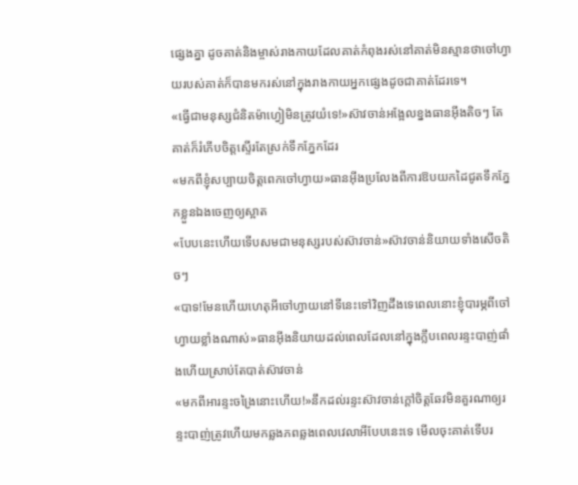ផ្សេងគ្នា ដូចគាត់និងម្ចាស់រាងកាយដែលគាត់កំពុងរស់នៅគាត់មិនស្មានថាចៅហ្វាយរបស់គាត់ក៏បានមករស់នៅក្នុងរាងកាយអ្នកផ្សេងដូចជាគាត់ដែរទេ។
«ធ្វើជាមនុស្សជំនិតម៉ាហ្វៀមិនត្រូវយំទេ!»ស៊ាវចាន់អង្អែលខ្នងធានអុីងតិចៗ តែគាត់ក៏រំភើបចិត្តស្ទើរតែស្រក់ទឹកភ្នែកដែរ
«មកពីខ្ញុំសប្បាយចិត្តពេកចៅហ្វាយ»ធានអុីងប្រលែងពីការឱបយកដៃជូតទឹកភ្នែកខ្លួនឯងចេញឲ្យស្អាត
«បែបនេះហើយទើបសមជាមនុស្សរបស់ស៊ាវចាន់»ស៊ាវចាន់និយាយទាំងសើចតិចៗ
«បាទ!មែនហើយហេតុអីចៅហ្វាយនៅទីនេះទៅវិញដឹងទេពេលនោះខ្ញុំបារម្ភពីចៅហ្វាយខ្លាំងណាស់»ធានអុីងនិយាយដល់ពេលដែលនៅក្នុងក្លឹបពេលរន្ទះបាញ់ផាំងហើយស្រាប់តែបាត់ស៊ាវចាន់
«មកពីអារន្ទះចង្រៃនោះហើយ!»នឹកដល់រន្ទះស៊ាវចាន់ក្ដៅចិត្តឆែវមិនគួរណាឲ្យរន្ទះបាញ់ត្រូវហើយមកឆ្លងភពឆ្លងពេលវេលាអីបែបនេះទេ មើលចុះគាត់ទើបរ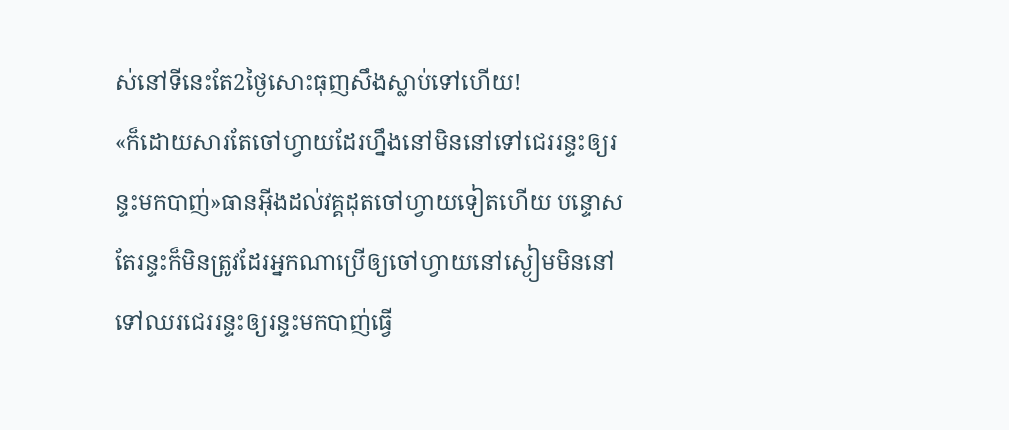ស់នៅទីនេះតែ2ថ្ងៃសោះធុញសឹងស្លាប់ទៅហើយ!
«ក៏ដោយសារតែចៅហ្វាយដែរហ្នឹងនៅមិននៅទៅជេររន្ទះឲ្យរន្ទះមកបាញ់»ធានអុីងដល់វគ្គដុតចៅហ្វាយទៀតហើយ បន្ទោសតែរន្ទះក៏មិនត្រូវដែរអ្នកណាប្រើឲ្យចៅហ្វាយនៅស្ងៀមមិននៅទៅឈរជេររន្ទះឲ្យរន្ទះមកបាញ់ធ្វើ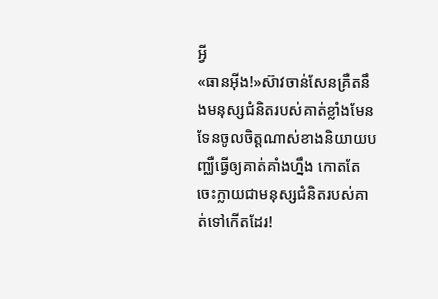អ្វី
«ធានអុីង!»ស៊ាវចាន់សែនគ្រឺតនឹងមនុស្សជំនិតរបស់គាត់ខ្លាំងមែនទែនចូលចិត្តណាស់ខាងនិយាយបញ្ឈឺធ្វើឲ្យគាត់គាំងហ្នឹង កោតតែចេះក្លាយជាមនុស្សជំនិតរបស់គាត់ទៅកើតដែរ!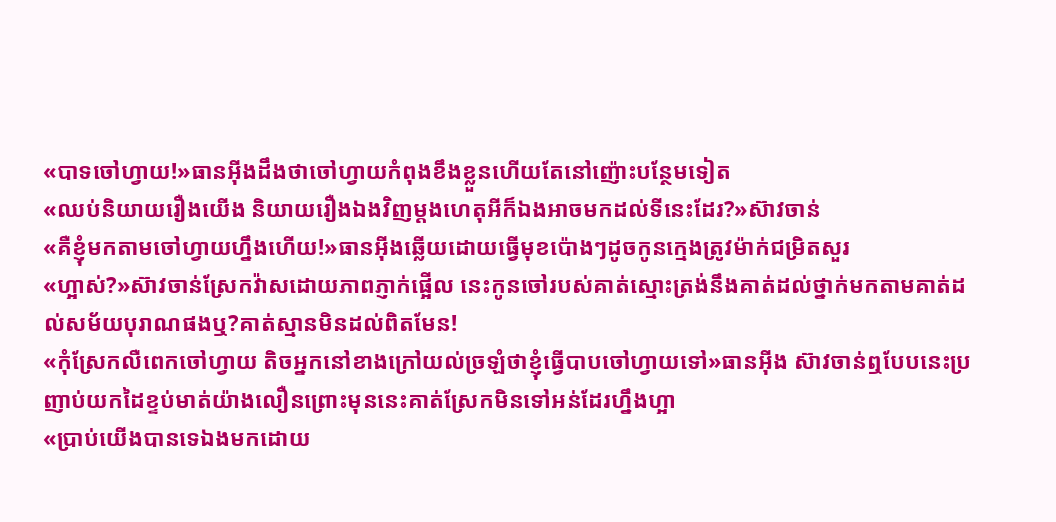«បាទចៅហ្វាយ!»ធានអុីងដឹងថាចៅហ្វាយកំពុងខឹងខ្លួនហើយតែនៅញ៉ោះបន្ថែមទៀត
«ឈប់និយាយរឿងយើង និយាយរឿងឯងវិញម្ដងហេតុអីក៏ឯងអាចមកដល់ទីនេះដែរ?»ស៊ាវចាន់
«គឺខ្ញុំមកតាមចៅហ្វាយហ្នឹងហើយ!»ធានអុីងឆ្លើយដោយធ្វើមុខប៉ោងៗដូចកូនក្មេងត្រូវម៉ាក់ជម្រិតសួរ
«ហ្អាស់?»ស៊ាវចាន់ស្រែកវ៉ាសដោយភាពភ្ញាក់ផ្អើល នេះកូនចៅរបស់គាត់ស្មោះត្រង់នឹងគាត់ដល់ថ្នាក់មកតាមគាត់ដល់សម័យបុរាណផងឬ?គាត់ស្មានមិនដល់ពិតមែន!
«កុំស្រែកលឺពេកចៅហ្វាយ តិចអ្នកនៅខាងក្រៅយល់ច្រឡំថាខ្ញុំធ្វើបាបចៅហ្វាយទៅ»ធានអុីង ស៊ាវចាន់ឮបែបនេះប្រញាប់យកដៃខ្ទប់មាត់យ៉ាងលឿនព្រោះមុននេះគាត់ស្រែកមិនទៅអន់ដែរហ្នឹងហ្អា
«ប្រាប់យើងបានទេឯងមកដោយ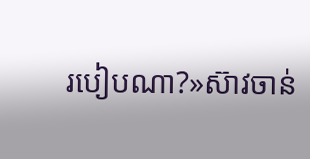របៀបណា?»ស៊ាវចាន់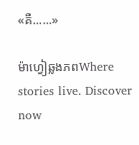«គឺ......»

ម៉ាហ្វៀឆ្លងភពWhere stories live. Discover now